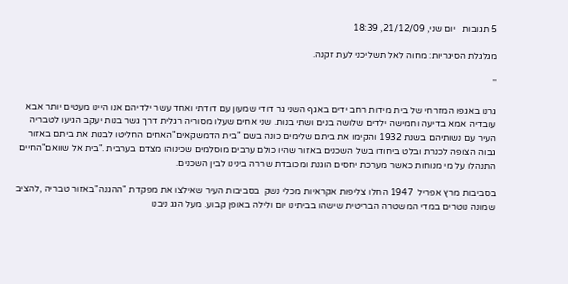5 תגובות   יום שני, 21/12/09, 18:39

מגלגלת הסיגריות: מחוה לאל תשליכני לעת זקנה.

''

גרנו באגפו המזרחי של בית מידות רחב ידים באגף השני גר דודי שמעון עם דודתי ואחד עשר ילדיהם אנו היינו מעטים יותר אבא עובדיה אמא בדיעה וחמישה ילדים שלושה בנים ושתי בנות. שני אחים שעלו מסוריה רגלית דרך גשר בנות יעקב הגיעו לטבריה העיר עם נשותיהם בשנת 1932 והקימו את ביתם שלימים כונה בשם "בית הדמשקאים"האחים החליטו לבנות את ביתם באזור גבוה הצופה לכנרת ובלט ביחודו בשל השכנים באזור שהיו כולם ערבים מוסלמים שכינוהו מצדם בערבית ."בית אל שוואם"החיים התנהלו על מי מנוחות כאשר מערכת יחסים הוגנת ומכובדת שררה בינינו לבין השכנים.

בסביבות מרץ אפריל  1947 החלו צליפות אקראיות מכלי נשק  בסביבות העיר שאילצו את מפקדת "ההגנה"באזור טבריה ,להציב שמונה נוטרים במדי המשטרה הבריטית שישהו בביתינו יום ולילה באופן קבוע. מעל הגג ניבנו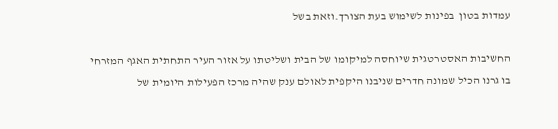עמדות בטון  בפינות לשימוש בעת הצורך.וזאת בשל

החשיבות האסטרטגית שיוחסה למיקומו של הבית ושליטתו על אזור העיר התחתית האגף המזרחי בו גרנו הכיל שמונה חדרים שניבנו היקפית לאולם ענק שהיה מרכז הפעילות היומית של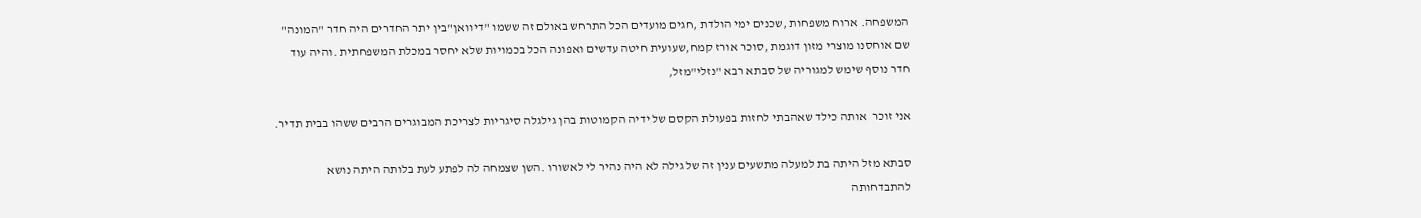המשפחה. ארוח משפחות ,שכנים ימי הולדת ,חגים מועדים הכל התרחש באולם זה ששמו "דיוואן"בין יתר החדרים היה חדר "המונה" שם אוחסנו מוצרי מזון דוגמת ,סוכר אורז קמח,שעועית חיטה עדשים ואפונה הכל בכמויות שלא יחסר במכלת המשפחתית .והיה עוד חדר נוסף שימש למגוריה של סבתא רבא "נזלי"מזל,

אני זוכר  אותה כילד שאהבתי לחזות בפעולת הקסם של ידיה הקמוטות בהן גילגלה סיגריות לצריכת המבוגרים הרבים ששהו בבית תדיר.

סבתא מזל היתה בת למעלה מתשעים ענין זה של גילה לא היה נהיר לי לאשורו .השן שצמחה לה לפתע לעת בלותה היתה נושא להתבדחותה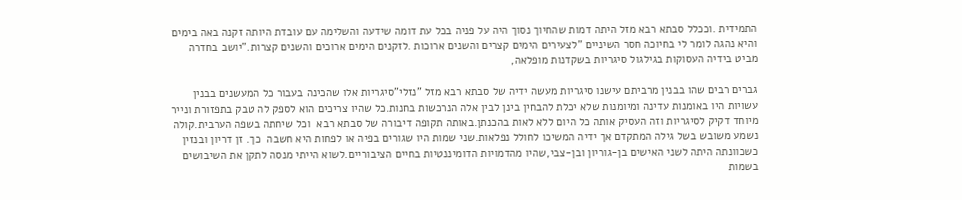התמידית .וככלל סבתא רבא מזל היתה דמות שהחיוך נסוך היה על פניה בכל עת דומה שידעה והשלימה עם עובדת היותה זקנה באה בימים  והיא נהגה לומר לי בחיוכה חסר השיניים "לצעירים הימים קצרים והשנים ארוכות .לזקנים הימים ארוכים והשנים קצרות."יושב בחדרה מביט בידיה העסוקות בגילגול סיגריות בשקדנות מופלאה,

גברים רבים שהו בבנין מרביתם עישנו סיגריות מעשה ידיה של סבתא רבא מזל "נזלי"סיגריות אלו שהכינה בעבור כל המעשנים בבנין עשויות היו באומנות עדינה ומיומנות שלא יכלת להבחין בינן לבין אלה הנרכשות בחנות.כל שהיו צריכים הוא לספק לה טבק בתפזורת ונייר מיוחד דקיק לסיגריות וזה העסיק אותה כל היום ללא לאות בהכנתן.באותה תקופה דיבורה של סבתא רבא  וכל שיחתה בשפה הערבית.קולה נשמע משובש בשל גילה המתקדם אך ידיה המשיכו לחולל נפלאות.שני שמות היו שגורים בפיה או לפחות היא חשבה  כך. זן דריון ובנזין כשכוונתה היתה לשני האישים בן-גוריון ובן-צבי,שהיו מהדמויות הדומיננטיות בחיים הציבוריים.לשוא הייתי מנסה לתקן את השיבושים בשמות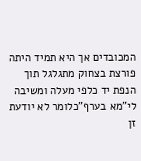המכובדים אך היא תמיד היתה פורצת בצחוק מתגלגל תוך הנפת יד כלפי מעלה ומשיבה לי"מא בערף"כלומר לא יודעת זן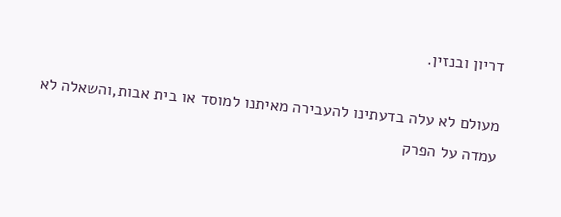דריון ובנזין.

מעולם לא עלה בדעתינו להעבירה מאיתנו למוסד או בית אבות,והשאלה לא עמדה על הפרק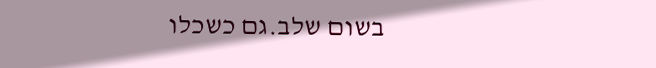בשום שלב.גם כשכלו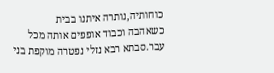כוחותיה,נותרה איתנו בבית     כשאהבה וכבוד אופפים אותה מכל עבר.סבתא רבא נזלי נפטרה מוקפת בני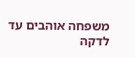משפחה אוהבים עד לדקה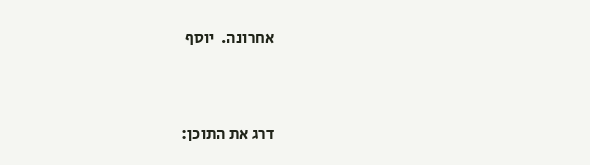אחרונה.  יוסף



דרג את התוכן: